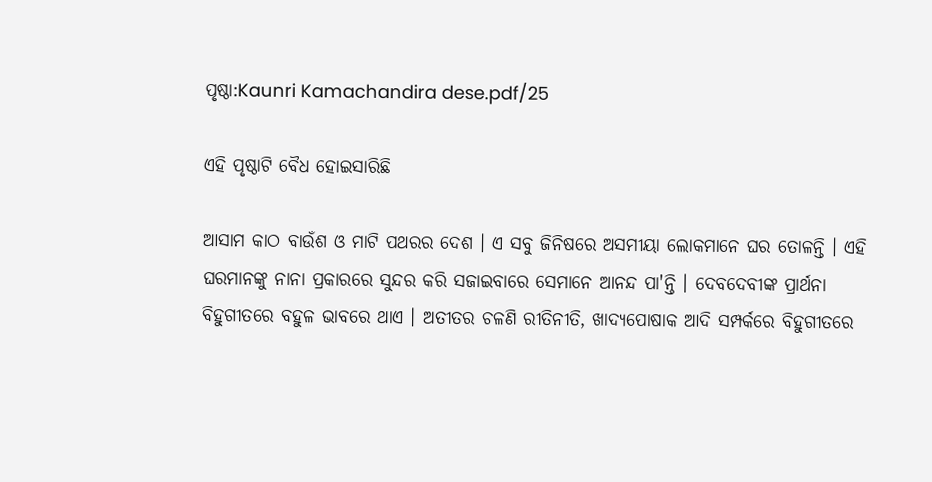ପୃଷ୍ଠା:Kaunri Kamachandira dese.pdf/25

ଏହି ପୃଷ୍ଠାଟି ବୈଧ ହୋଇସାରିଛି

ଆସାମ କାଠ ବାଉଁଶ ଓ ମାଟି ପଥରର ଦେଶ । ଏ ସବୁ ଜିନିଷରେ ଅସମୀୟା ଲୋକମାନେ ଘର ତୋଳନ୍ତି । ଏହି ଘରମାନଙ୍କୁ ନାନା ପ୍ରକାରରେ ସୁନ୍ଦର କରି ସଜାଇବାରେ ସେମାନେ ଆନନ୍ଦ ପା'ନ୍ତି । ଦେବଦେବୀଙ୍କ ପ୍ରାର୍ଥନା ବିହୁଗୀତରେ ବହୁଳ ଭାବରେ ଥାଏ । ଅତୀତର ଚଳଣି ରୀତିନୀତି, ଖାଦ୍ୟପୋଷାକ ଆଦି ସମ୍ପର୍କରେ ବିହୁଗୀତରେ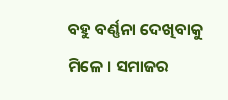ବହୁ ବର୍ଣ୍ଣନା ଦେଖିବାକୁ ମିଳେ । ସମାଜର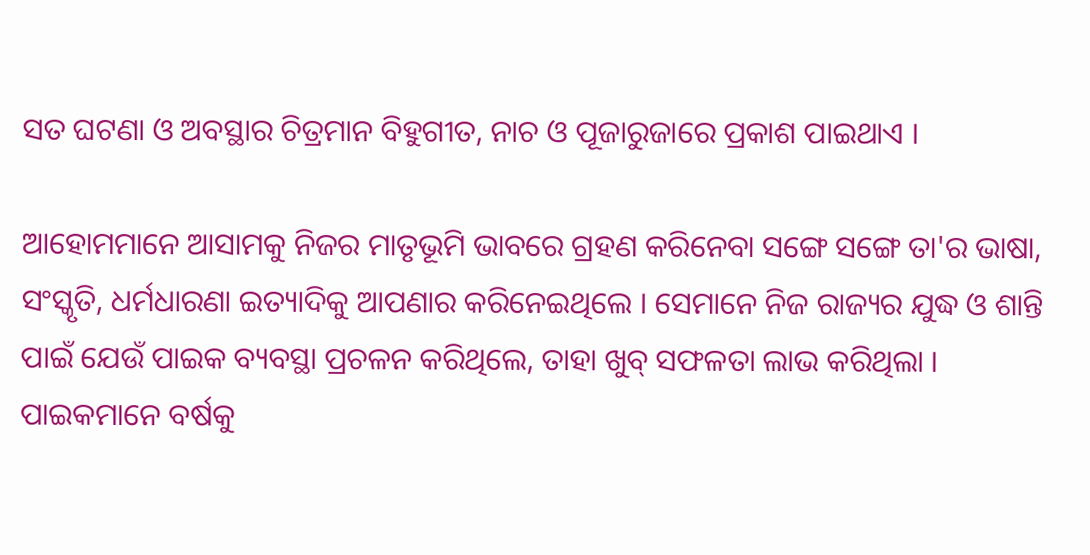ସତ ଘଟଣା ଓ ଅବସ୍ଥାର ଚିତ୍ରମାନ ବିହୁଗୀତ, ନାଚ ଓ ପୂଜାରୁଜାରେ ପ୍ରକାଶ ପାଇଥାଏ ।

ଆହୋମମାନେ ଆସାମକୁ ନିଜର ମାତୃଭୂମି ଭାବରେ ଗ୍ରହଣ କରିନେବା ସଙ୍ଗେ ସଙ୍ଗେ ତା'ର ଭାଷା, ସଂସ୍କୃତି, ଧର୍ମଧାରଣା ଇତ୍ୟାଦିକୁ ଆପଣାର କରିନେଇଥିଲେ । ସେମାନେ ନିଜ ରାଜ୍ୟର ଯୁଦ୍ଧ ଓ ଶାନ୍ତି ପାଇଁ ଯେଉଁ ପାଇକ ବ୍ୟବସ୍ଥା ପ୍ରଚଳନ କରିଥିଲେ, ତାହା ଖୁବ୍ ସଫଳତା ଲାଭ କରିଥିଲା । ପାଇକମାନେ ବର୍ଷକୁ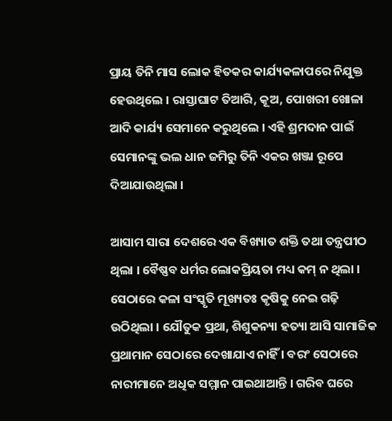ପ୍ରାୟ ତିନି ମାସ ଲୋକ ହିତକର କାର୍ଯ୍ୟକଳାପରେ ନିଯୁକ୍ତ ହେଉଥିଲେ । ରାସ୍ତାଘାଟ ତିଆରି, କୂଅ, ପୋଖରୀ ଖୋଳା ଆଦି କାର୍ଯ୍ୟ ସେମାନେ କରୁଥିଲେ । ଏହି ଶ୍ରମଦାନ ପାଇଁ ସେମାନଙ୍କୁ ଭଲ ଧାନ ଜମିରୁ ତିନି ଏକର ଖଞ୍ଜା ରୂପେ ଦିଆଯାଉଥିଲା ।

ଆସାମ ସାରା ଦେଶରେ ଏକ ବିଖ୍ୟାତ ଶକ୍ତି ତଥା ତନ୍ତ୍ରପୀଠ ଥିଲା । ବୈଷ୍ଣବ ଧର୍ମର ଲୋକପ୍ରିୟତା ମଧ୍ୟ କମ୍ ନ ଥିଲା । ସେଠାରେ କଳା ସଂସ୍କୃତି ମୂଖ୍ୟତଃ କୃଷିକୁ ନେଇ ଗଢ଼ି ଉଠିଥିଲା । ଯୌତୁକ ପ୍ରଥା, ଶିଶୁକନ୍ୟା ହତ୍ୟା ଆସି ସାମାଜିକ ପ୍ରଥାମାନ ସେଠାରେ ଦେଖାଯାଏ ନାହିଁ । ବରଂ ସେଠାରେ ନାରୀମାନେ ଅଧିକ ସମ୍ମାନ ପାଇଥାଆନ୍ତି । ଗରିବ ଘରେ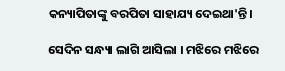କନ୍ୟାପିତାଙ୍କୁ ବରପିତା ସାହାଯ୍ୟ ଦେଇଥା'ନ୍ତି ।

ସେଦିନ ସନ୍ଧ୍ୟା ଲାଗି ଆସିଲା । ମଝିରେ ମଝିରେ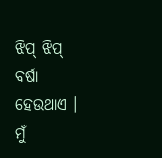ଝିପ୍ ଝିପ୍ ବର୍ଷା ହେଉଥାଏ । ମୁଁ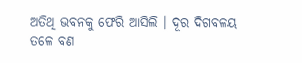ଅତିଥି ଭବନକୁ ଫେରି ଆସିଲି । ଦୂର ଦିଗ‌‌‌ବଳୟ ତଳେ ବଣ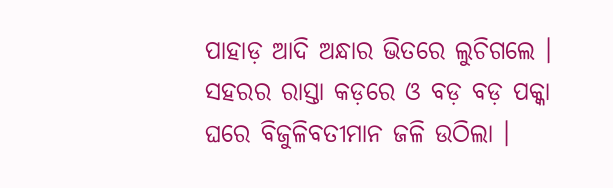ପାହାଡ଼ ଆଦି ଅନ୍ଧାର ଭିତରେ ଲୁଚିଗଲେ । ସହରର ରାସ୍ତା କଡ଼ରେ ଓ ବଡ଼ ବଡ଼ ପକ୍କା ଘରେ ବିଜୁଳିବତୀମାନ ଜଳି ଉଠିଲା ।